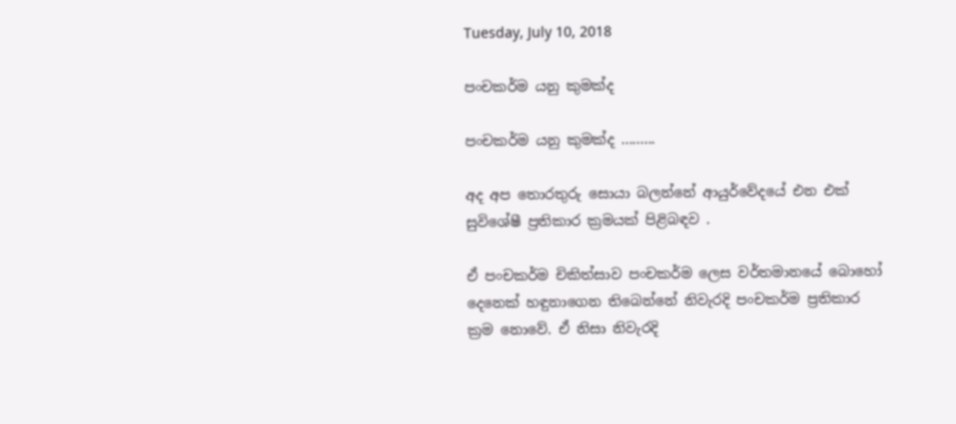Tuesday, July 10, 2018

පංචකර්ම යනු කුමක්ද

පංචකර්ම යනු කුමක්ද .........

අද අප තොරතුරු සොයා බලන්නේ ආයුර්වේදයේ එන එක් සුවිශේෂී ප්‍රතිකාර ක්‍රමයක් පිළිබඳව .

ඒ පංචකර්ම චිකිත්සාව පංචකර්ම ලෙස වර්තමානයේ බොහෝ දෙනෙක් හඳුනාගෙන තිබෙන්නේ නිවැරදි පංචකර්ම ප්‍රතිකාර ක්‍රම නොවේ. ඒ නිසා නිවැරදි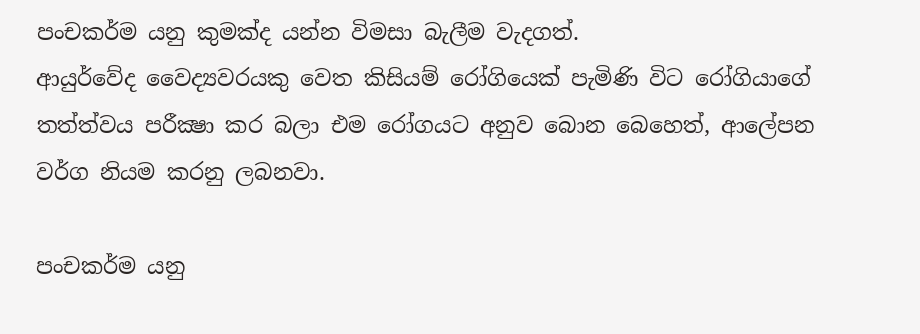පංචකර්ම යනු කුමක්ද යන්න විමසා බැලීම වැදගත්.
ආයුර්වේද වෛද්‍යවරයකු වෙත කිසියම් රෝගියෙක් පැමිණි විට රෝගියාගේ තත්ත්වය පරීක්‍ෂා කර බලා එම රෝගයට අනුව බොන බෙහෙත්, ආලේපන වර්ග නියම කරනු ලබනවා.

පංචකර්ම යනු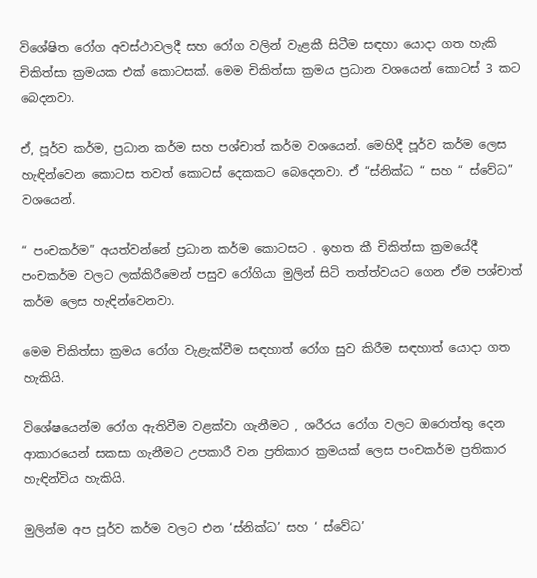විශේෂිත රෝග අවස්ථාවලදී සහ රෝග වලින් වැළකී සිටීම සඳහා යොදා ගත හැකි චිකිත්සා ක්‍රමයක එක් කොටසක්. මෙම චිකිත්සා ක්‍රමය ප්‍රධාන වශයෙන් කොටස් 3 කට බෙදනවා.

ඒ, පූර්ව කර්ම, ප්‍රධාන කර්ම සහ පශ්චාත් කර්ම වශයෙන්. මෙහිදී පූර්ව කර්ම ලෙස හැඳින්වෙන කොටස තවත් කොටස් දෙකකට බෙදෙනවා. ඒ “ස්නික්ධ “ සහ “ ස්වේධ” වශයෙන්.

“ පංචකර්ම” අයත්වන්නේ ප්‍රධාන කර්ම කොටසට . ඉහත කී චිකිත්සා ක්‍රමයේදී පංචකර්ම වලට ලක්කිරීමෙන් පසුව රෝගියා මුලින් සිටි තත්ත්වයට ගෙන ඒම පශ්චාත් කර්ම ලෙස හැඳින්වෙනවා.

මෙම චිකිත්සා ක්‍රමය රෝග වැළැක්වීම සඳහාත් රෝග සුව කිරීම සඳහාත් යොදා ගත හැකියි.

විශේෂයෙන්ම රෝග ඇතිවීම වළක්වා ගැනීමට , ශරීරය රෝග වලට ඔරොත්තු දෙන ආකාරයෙන් සකසා ගැනීමට උපකාරී වන ප්‍රතිකාර ක්‍රමයක් ලෙස පංචකර්ම ප්‍රතිකාර හැඳින්විය හැකියි.

මුලින්ම අප පූර්ව කර්ම වලට එන ‘ස්නික්ධ’ සහ ‘ ස්වේධ’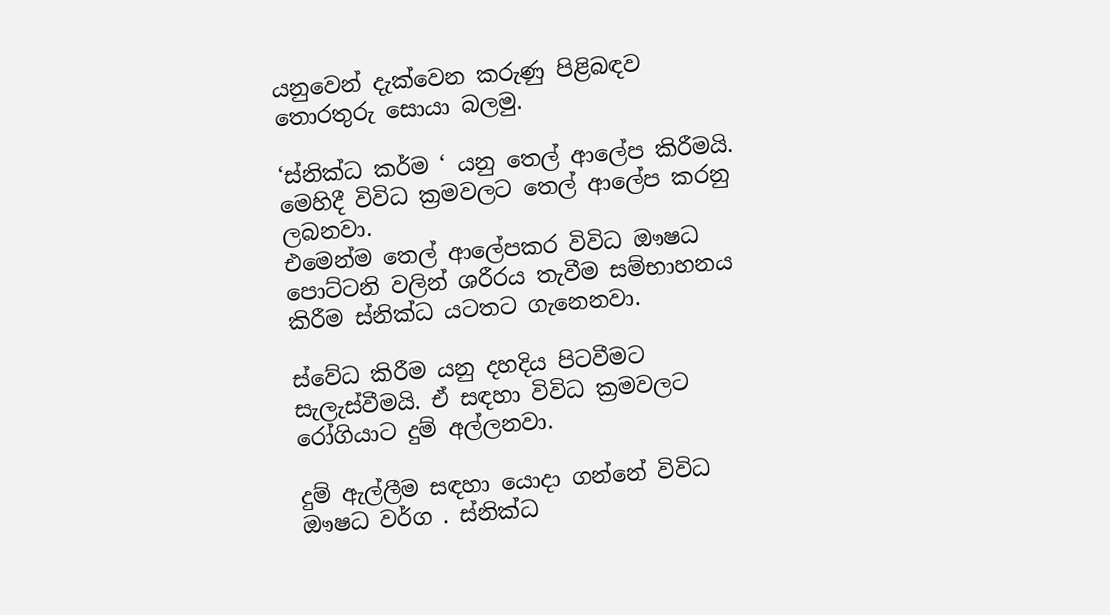යනුවෙන් දැක්වෙන කරුණු පිළිබඳව තොරතුරු සොයා බලමු.

‘ස්නික්ධ කර්ම ‘ යනු තෙල් ආලේප කිරීමයි. මෙහිදී විවිධ ක්‍රමවලට තෙල් ආලේප කරනු ලබනවා.
එමෙන්ම තෙල් ආලේපකර විවිධ ඖෂධ පොට්ටනි වලින් ශරීරය තැවීම සම්භාහනය කිරීම ස්නික්ධ යටතට ගැනෙනවා.

ස්වේධ කිරීම යනු දහදිය පිටවීමට සැලැස්වීමයි. ඒ සඳහා විවිධ ක්‍රමවලට රෝගියාට දුම් අල්ලනවා.

දුම් ඇල්ලීම සඳහා යොදා ගන්නේ විවිධ ඖෂධ වර්ග . ස්නික්ධ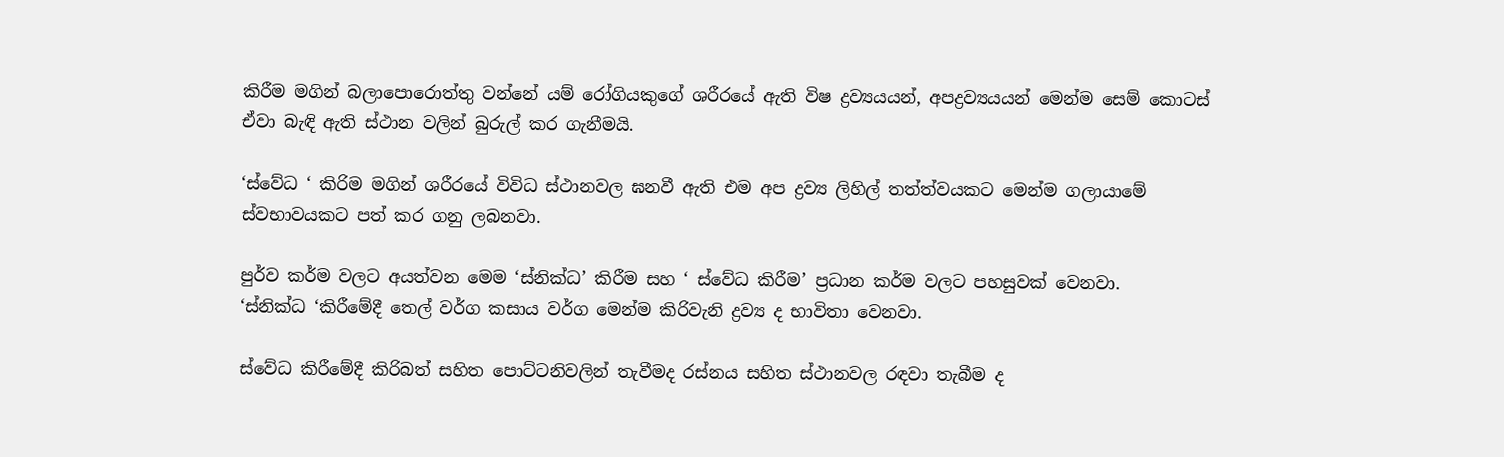කිරීම මගින් බලාපොරොත්තු වන්නේ යම් රෝගියකුගේ ශරීරයේ ඇති විෂ ද්‍රව්‍යයයන්, අපද්‍රව්‍යයයන් මෙන්ම සෙම් කොටස් ඒවා බැඳි ඇති ස්ථාන වලින් බුරුල් කර ගැනීමයි.

‘ස්වේධ ‘ කිරිම මගින් ශරීරයේ විවිධ ස්ථානවල ඝනවී ඇති එම අප ද්‍රව්‍ය ලිහිල් තත්ත්වයකට මෙන්ම ගලායාමේ ස්වභාවයකට පත් කර ගනු ලබනවා.

පුර්ව කර්ම වලට අයත්වන මෙම ‘ස්නික්ධ’ කිරීම සහ ‘ ස්වේධ කිරීම’ ප්‍රධාන කර්ම වලට පහසුවක් වෙනවා.
‘ස්නික්ධ ‘කිරීමේදී තෙල් වර්ග කසාය වර්ග මෙන්ම කිරිවැනි ද්‍රව්‍ය ද භාවිතා වෙනවා.

ස්වේධ කිරීමේදී කිරිබත් සහිත පොට්ටනිවලින් තැවීමද රස්නය සහිත ස්ථානවල රඳවා තැබීම ද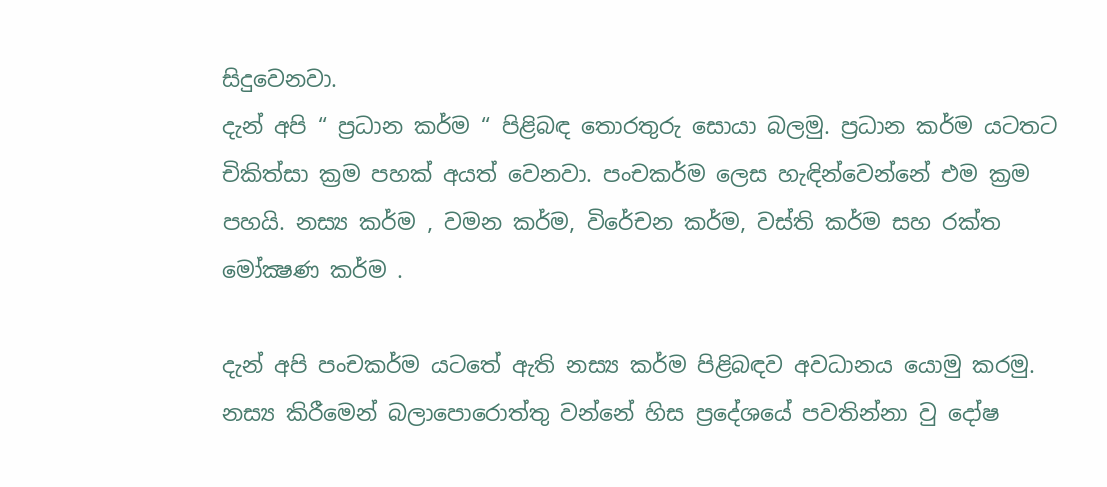සිදුවෙනවා.
දැන් අපි “ ප්‍රධාන කර්ම “ පිළිබඳ තොරතුරු සොයා බලමු. ප්‍රධාන කර්ම යටතට චිකිත්සා ක්‍රම පහක් අයත් වෙනවා. පංචකර්ම ලෙස හැඳින්වෙන්නේ එම ක්‍රම පහයි. නස්‍ය කර්ම , වමන කර්ම, විරේචන කර්ම, වස්ති කර්ම සහ රක්ත මෝක්‍ෂණ කර්ම .

දැන් අපි පංචකර්ම යටතේ ඇති නස්‍ය කර්ම පිළිබඳව අවධානය යොමු කරමු. නස්‍ය කිරීමෙන් බලාපොරොත්තු වන්නේ හිස ප්‍රදේශයේ පවතින්නා වු දෝෂ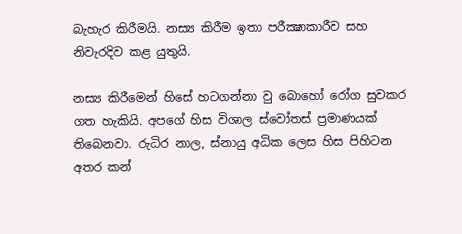බැහැර කිරීමයි. නස්‍ය කිරීම ඉතා පරීක්‍ෂාකාරීව සහ නිවැරදිව කළ යුතුයි.

නස්‍ය කිරීමෙන් හිසේ හටගන්නා වු බොහෝ රෝග සුවකර ගත හැකියි. අපගේ හිස විශාල ස්වෝතස් ප්‍රමාණයක් තිබෙනවා. රුධිර නාල, ස්නායු අධික ලෙස හිස පිහිටන අතර කන්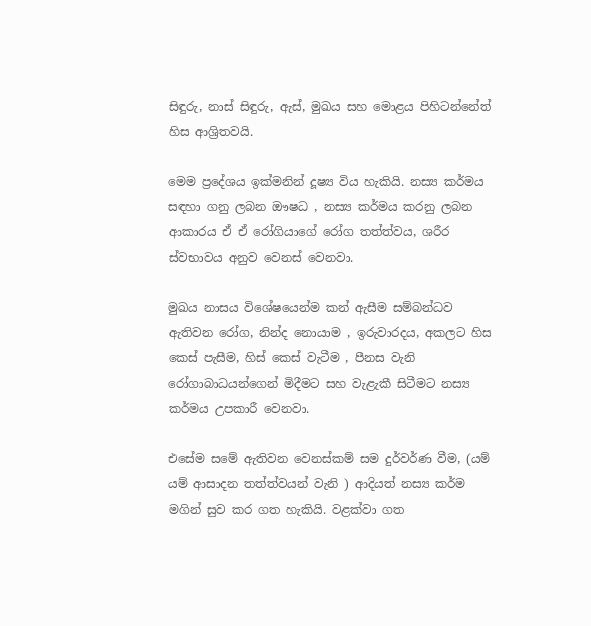සිඳුරු, නාස් සිඳුරු, ඇස්, මුඛය සහ මොළය පිහිටන්නේත් හිස ආශ්‍රිතවයි.

මෙම ප්‍රදේශය ඉක්මනින් දූෂ්‍ය විය හැකියි. නස්‍ය කර්මය සඳහා ගනු ලබන ඖෂධ , නස්‍ය කර්මය කරනු ලබන ආකාරය ඒ ඒ රෝගියාගේ රෝග තත්ත්වය, ශරීර ස්වභාවය අනුව වෙනස් වෙනවා.

මුඛය නාසය විශේෂයෙන්ම කන් ඇසීම සම්බන්ධව ඇතිවන රෝග, නින්ද නොයාම , ඉරුවාරදය, අකලට හිස කෙස් පැසීම, හිස් කෙස් වැටීම , පීනස වැනි රෝගාබාධයන්ගෙන් මිදීමට සහ වැළැකී සිටීමට නස්‍ය කර්මය උපකාරී වෙනවා.

එසේම සමේ ඇතිවන වෙනස්කම් සම දුර්වර්ණ වීම, (යම් යම් ආසාදන තත්ත්වයන් වැනි ) ආදියත් නස්‍ය කර්ම මගින් සුව කර ගත හැකියි. වළක්වා ගත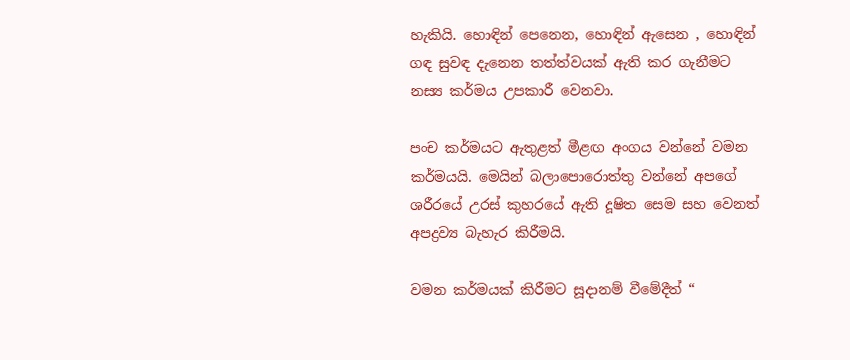හැකියි. හොඳින් පෙනෙන, හොඳින් ඇසෙන , හොඳින් ගඳ සුවඳ දැනෙන තත්ත්වයක් ඇති කර ගැනීමට නස්‍ය කර්මය උපකාරී වෙනවා.

පංච කර්මයට ඇතුළත් මීළඟ අංගය වන්නේ වමන කර්මයයි. මෙයින් බලාපොරොත්තු වන්නේ අපගේ ශරීරයේ උරස් කුහරයේ ඇති දූෂිත සෙම සහ වෙනත් අපද්‍රව්‍ය බැහැර කිරීමයි.

වමන කර්මයක් කිරීමට සූදානම් වීමේදීත් “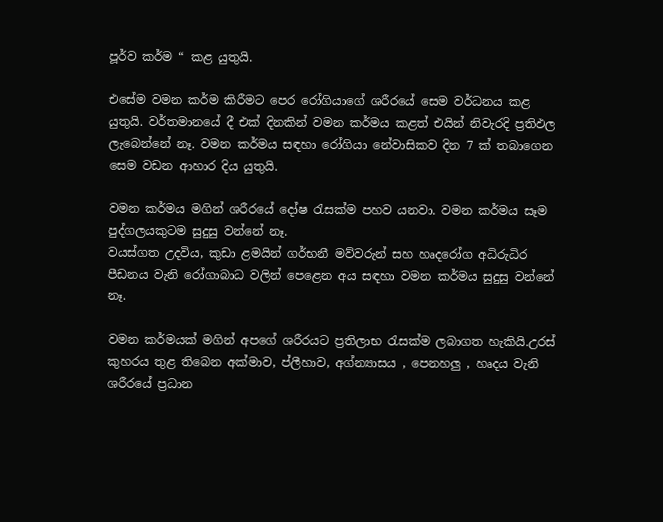පූර්ව කර්ම “ කළ යුතුයි.

එසේම වමන කර්ම කිරීමට පෙර රෝගියාගේ ශරීරයේ සෙම වර්ධනය කළ යුතුයි. වර්තමානයේ දී එක් දිනකින් වමන කර්මය කළත් එයින් නිවැරදි ප්‍රතිඵල ලැබෙන්නේ නෑ. වමන කර්මය සඳහා රෝගියා නේවාසිකව දින 7 ක් තබාගෙන සෙම වඩන ආහාර දිය යුතුයි.

වමන කර්මය මගින් ශරීරයේ දෝෂ රැසක්ම පහව යනවා. වමන කර්මය සෑම පුද්ගලයකුටම සුදුසු වන්නේ නෑ.
වයස්ගත උදවිය, කුඩා ළමයින් ගර්භනී මව්වරුන් සහ හෘදරෝග අධිරුධිර පීඩනය වැනි රෝගාබාධ වලින් පෙළෙන අය සඳහා වමන කර්මය සුදුසු වන්නේ නෑ.

වමන කර්මයක් මගින් අපගේ ශරීරයට ප්‍රතිලාභ රැසක්ම ලබාගත හැකියි.උරස් කුහරය තුළ තිබෙන අක්මාව, ප්ලීහාව, අග්න්‍යාසය , පෙනහලු , හෘදය වැනි ශරීරයේ ප්‍රධාන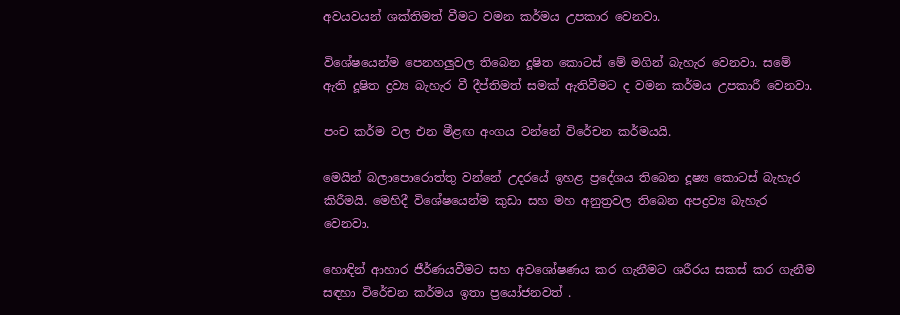අවයවයන් ශක්තිමත් වීමට වමන කර්මය උපකාර වෙනවා.

විශේෂයෙන්ම පෙනහලුවල තිබෙන දූෂිත කොටස් මේ මගින් බැහැර වෙනවා. සමේ ඇති දූෂිත ද්‍රව්‍ය බැහැර වී දීප්තිමත් සමක් ඇතිවීමට ද වමන කර්මය උපකාරී වෙනවා.

පංච කර්ම වල එන මීළඟ අංගය වන්නේ විරේචන කර්මයයි.

මෙයින් බලාපොරොත්තු වන්නේ උදරයේ ඉහළ ප්‍රදේශය තිබෙන දූෂ්‍ය කොටස් බැහැර කිරීමයි. මෙහිදී විශේෂයෙන්ම කුඩා සහ මහ අනුත්‍රවල තිබෙන අපද්‍රව්‍ය බැහැර වෙනවා.

හොඳින් ආහාර ජීර්ණයවීමට සහ අවශෝෂණය කර ගැනීමට ශරීරය සකස් කර ගැනීම සඳහා විරේචන කර්මය ඉතා ප්‍රයෝජනවත් .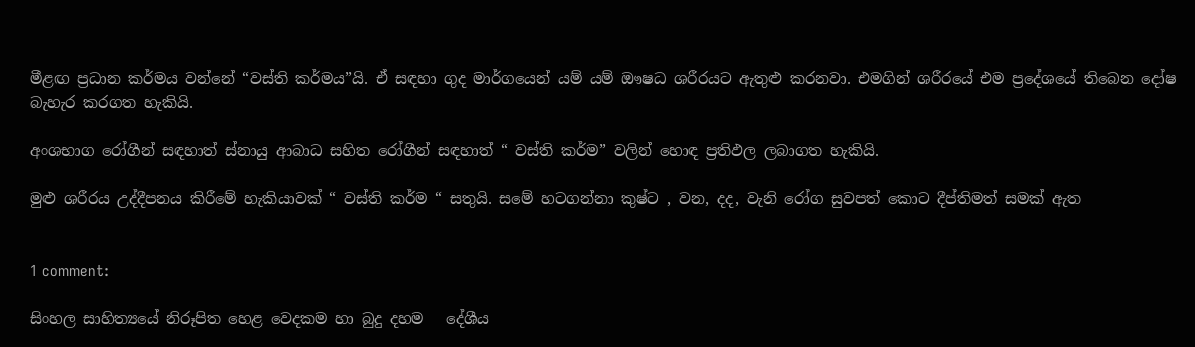මීළඟ ප්‍රධාන කර්මය වන්නේ “වස්ති කර්මය”යි. ඒ සඳහා ගුද මාර්ගයෙන් යම් යම් ඖෂධ ශරීරයට ඇතුළු කරනවා. එමගින් ශරීරයේ එම ප්‍රදේශයේ තිබෙන දෝෂ බැහැර කරගත හැකියි.

අංශභාග රෝගීන් සඳහාත් ස්නායු ආබාධ සහිත රෝගීන් සඳහාත් “ වස්ති කර්ම” වලින් හොඳ ප්‍රතිඵල ලබාගත හැකියි.

මුළු ශරීරය උද්දීපනය කිරීමේ හැකියාවක් “ වස්ති කර්ම “ සතුයි. සමේ හටගන්නා කුෂ්ට , වන, දද, වැනි රෝග සුවපත් කොට දීප්තිමත් සමක් ඇත


1 comment:

සිංහල සාහිත්‍යයේ නිරූපිත හෙළ වෙදකම හා බුදු දහම   දේශීය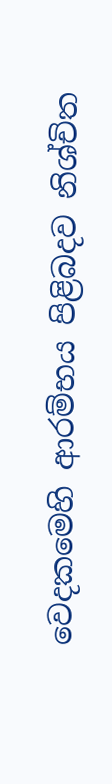වෙදකමෙහි ආරම්භය පිළිබදව නිශ්චිත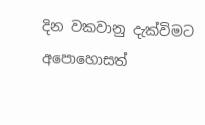දින වකවානු දැක්විමට අපොහොසත්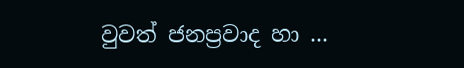වුවත් ජනප්‍රවාද හා ...